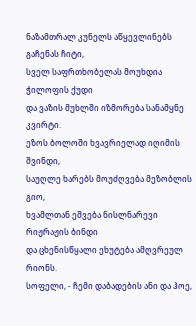ნაზამთრალ კუნელს აწყევლინებს გაჩენას ჩიტი,
სველ საფრთხობელას მოუხდია ჭილოფის ქუდი
და ვაზის მუხლში იზმორება სანამყნე კვირტი.
ეზოს ბოლოში ხვავრიელად იღიმის შვინდი,
საუღლე ხარებს მოუძღვება მეზობლის გიო,
ხვამლთან ეშვება ნისლნარევი რიჟრაჟის ბინდი
და ცხენისწყალი ეხუტება ამღვრეულ რიონს.
სოფელი, - ჩემი დაბადების ანი და ჰოე,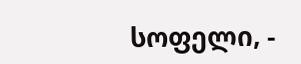სოფელი, -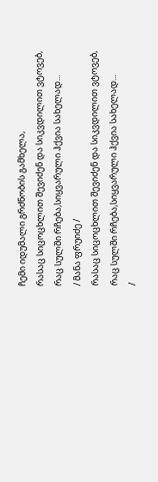ჩემი იდუმალი გრძნობის გამხელა,
რასაც სიცოცხლით შევიძენ და სიკვდილით ვტოვებ,
რაც სულში რჩება,სიყვარული ჰქვია სახელად...
/ მანა ფრუიძე /
რასაც სიცოცხლით შევიძენ და სიკვდილით ვტოვებ,
რაც სულში რჩება,სიყვარული ჰქვია სახელად...
/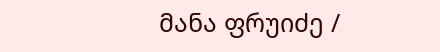მანა ფრუიძე /